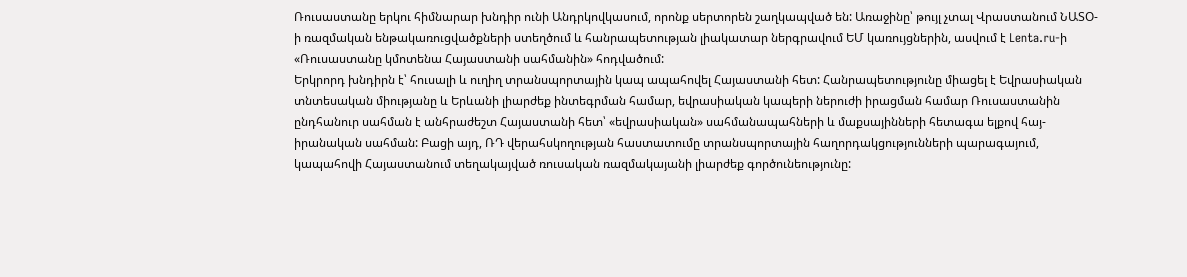Ռուսաստանը երկու հիմնարար խնդիր ունի Անդրկովկասում, որոնք սերտորեն շաղկապված են: Առաջինը՝ թույլ չտալ Վրաստանում ՆԱՏՕ-ի ռազմական ենթակառուցվածքների ստեղծում և հանրապետության լիակատար ներգրավում ԵՄ կառույցներին, ասվում է Lenta.ru-ի «Ռուսաստանը կմոտենա Հայաստանի սահմանին» հոդվածում:
Երկրորդ խնդիրն է՝ հուսալի և ուղիղ տրանսպորտային կապ ապահովել Հայաստանի հետ: Հանրապետությունը միացել է Եվրասիական տնտեսական միությանը և Երևանի լիարժեք ինտեգրման համար, եվրասիական կապերի ներուժի իրացման համար Ռուսաստանին ընդհանուր սահման է անհրաժեշտ Հայաստանի հետ՝ «եվրասիական» սահմանապահների և մաքսայինների հետագա ելքով հայ-իրանական սահման: Բացի այդ, ՌԴ վերահսկողության հաստատումը տրանսպորտային հաղորդակցությունների պարագայում, կապահովի Հայաստանում տեղակայված ռուսական ռազմակայանի լիարժեք գործունեությունը: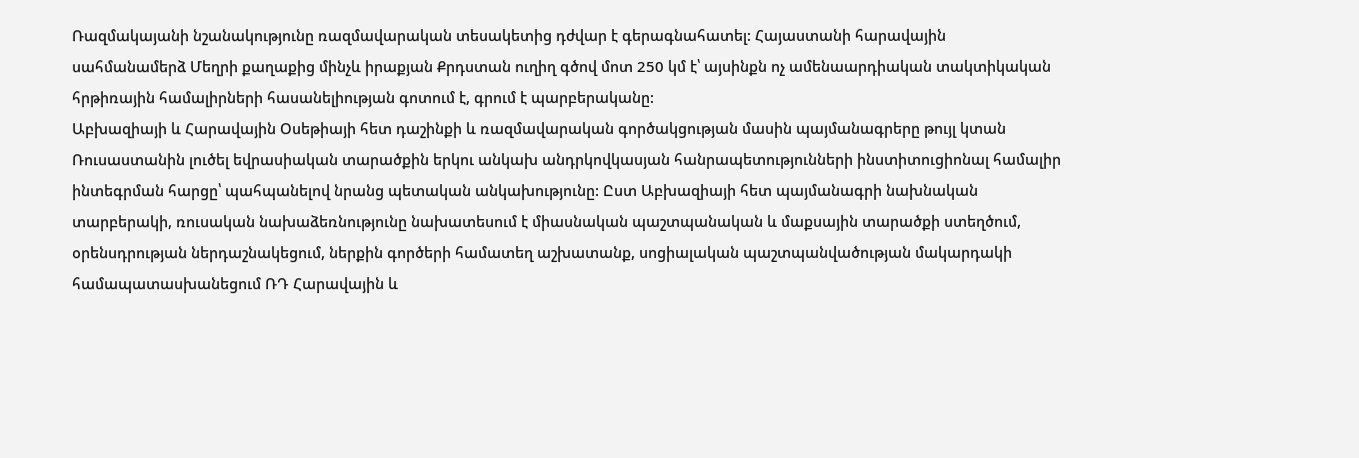Ռազմակայանի նշանակությունը ռազմավարական տեսակետից դժվար է գերագնահատել: Հայաստանի հարավային սահմանամերձ Մեղրի քաղաքից մինչև իրաքյան Քրդստան ուղիղ գծով մոտ 250 կմ է՝ այսինքն ոչ ամենաարդիական տակտիկական հրթիռային համալիրների հասանելիության գոտում է, գրում է պարբերականը:
Աբխազիայի և Հարավային Օսեթիայի հետ դաշինքի և ռազմավարական գործակցության մասին պայմանագրերը թույլ կտան Ռուսաստանին լուծել եվրասիական տարածքին երկու անկախ անդրկովկասյան հանրապետությունների ինստիտուցիոնալ համալիր ինտեգրման հարցը՝ պահպանելով նրանց պետական անկախությունը: Ըստ Աբխազիայի հետ պայմանագրի նախնական տարբերակի, ռուսական նախաձեռնությունը նախատեսում է միասնական պաշտպանական և մաքսային տարածքի ստեղծում, օրենսդրության ներդաշնակեցում, ներքին գործերի համատեղ աշխատանք, սոցիալական պաշտպանվածության մակարդակի համապատասխանեցում ՌԴ Հարավային և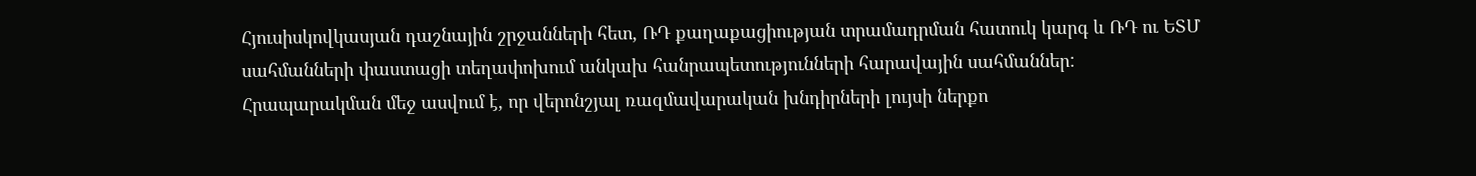Հյուսիսկովկասյան դաշնային շրջանների հետ, ՌԴ քաղաքացիության տրամադրման հատուկ կարգ և ՌԴ ու ԵՏՄ սահմանների փաստացի տեղափոխում անկախ հանրապետությունների հարավային սահմաններ:
Հրապարակման մեջ ասվում է, որ վերոնշյալ ռազմավարական խնդիրների լույսի ներքո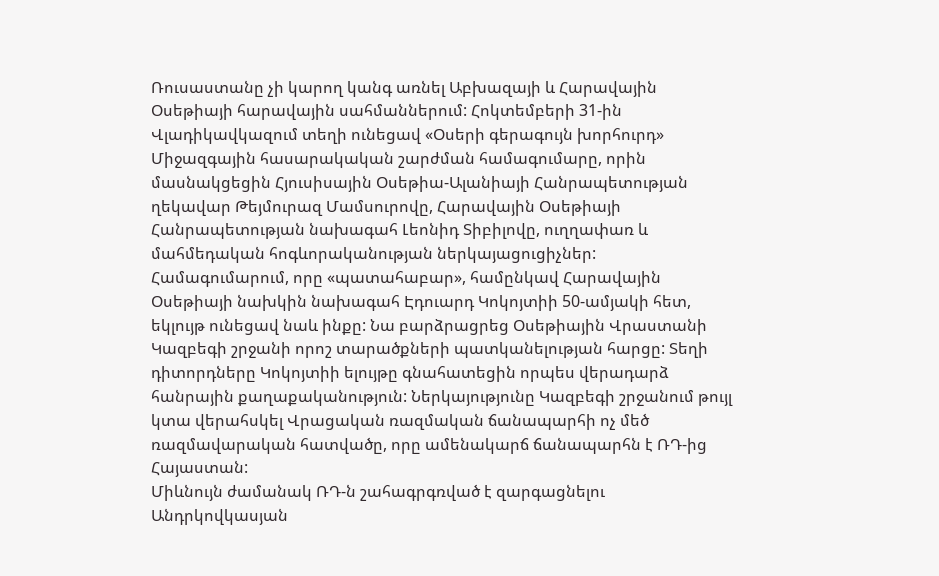Ռուսաստանը չի կարող կանգ առնել Աբխազայի և Հարավային Օսեթիայի հարավային սահմաններում: Հոկտեմբերի 31-ին Վլադիկավկազում տեղի ունեցավ «Օսերի գերագույն խորհուրդ» Միջազգային հասարակական շարժման համագումարը, որին մասնակցեցին Հյուսիսային Օսեթիա-Ալանիայի Հանրապետության ղեկավար Թեյմուրազ Մամսուրովը, Հարավային Օսեթիայի Հանրապետության նախագահ Լեոնիդ Տիբիլովը, ուղղափառ և մահմեդական հոգևորականության ներկայացուցիչներ: Համագումարում, որը «պատահաբար», համընկավ Հարավային Օսեթիայի նախկին նախագահ Էդուարդ Կոկոյտիի 50-ամյակի հետ, եկլույթ ունեցավ նաև ինքը: Նա բարձրացրեց Օսեթիային Վրաստանի Կազբեգի շրջանի որոշ տարածքների պատկանելության հարցը: Տեղի դիտորդները Կոկոյտիի ելույթը գնահատեցին որպես վերադարձ հանրային քաղաքականություն: Ներկայությունը Կազբեգի շրջանում թույլ կտա վերահսկել Վրացական ռազմական ճանապարհի ոչ մեծ ռազմավարական հատվածը, որը ամենակարճ ճանապարհն է ՌԴ-ից Հայաստան:
Միևնույն ժամանակ ՌԴ-ն շահագրգռված է զարգացնելու Անդրկովկասյան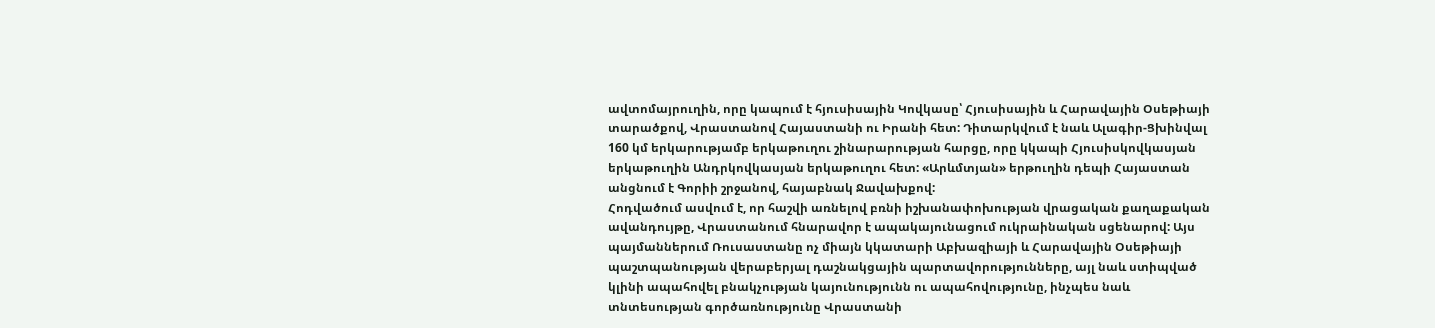ավտոմայրուղին, որը կապում է հյուսիսային Կովկասը՝ Հյուսիսային և Հարավային Օսեթիայի տարածքով, Վրաստանով Հայաստանի ու Իրանի հետ: Դիտարկվում է նաև Ալագիր-Ցխինվալ 160 կմ երկարությամբ երկաթուղու շինարարության հարցը, որը կկապի Հյուսիսկովկասյան երկաթուղին Անդրկովկասյան երկաթուղու հետ: «Արևմտյան» երթուղին դեպի Հայաստան անցնում է Գորիի շրջանով, հայաբնակ Ջավախքով:
Հոդվածում ասվում է, որ հաշվի առնելով բռնի իշխանափոխության վրացական քաղաքական ավանդույթը, Վրաստանում հնարավոր է ապակայունացում ուկրաինական սցենարով: Այս պայմաններում Ռուսաստանը ոչ միայն կկատարի Աբխազիայի և Հարավային Օսեթիայի պաշտպանության վերաբերյալ դաշնակցային պարտավորությունները, այլ նաև ստիպված կլինի ապահովել բնակչության կայունությունն ու ապահովությունը, ինչպես նաև տնտեսության գործառնությունը Վրաստանի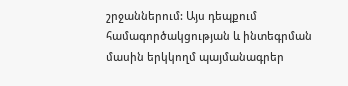շրջաններում: Այս դեպքում համագործակցության և ինտեգրման մասին երկկողմ պայմանագրեր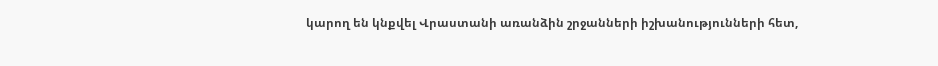կարող են կնքվել Վրաստանի առանձին շրջանների իշխանությունների հետ,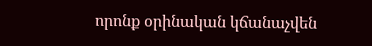որոնք օրինական կճանաչվեն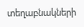տեղաբնակների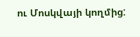ու Մոսկվայի կողմից: